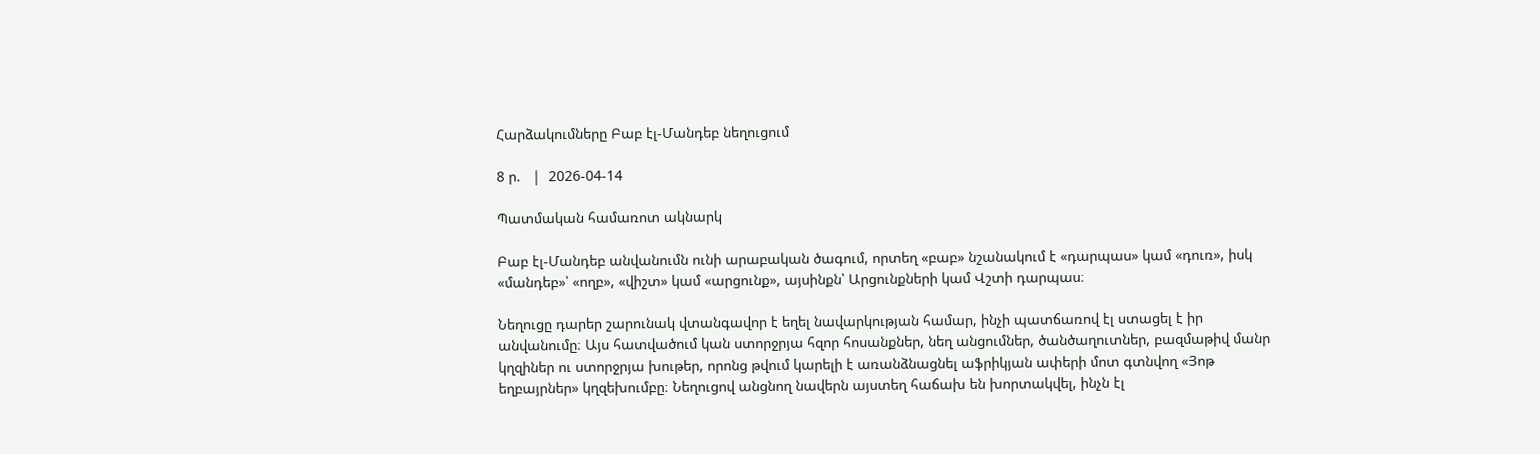Հարձակումները Բաբ էլ-Մանդեբ նեղուցում

8 ր.   |  2026-04-14

Պատմական համառոտ ակնարկ

Բաբ էլ-Մանդեբ անվանումն ունի արաբական ծագում, որտեղ «բաբ» նշանակում է «դարպաս» կամ «դուռ», իսկ «մանդեբ»՝ «ողբ», «վիշտ» կամ «արցունք», այսինքն՝ Արցունքների կամ Վշտի դարպաս։

Նեղուցը դարեր շարունակ վտանգավոր է եղել նավարկության համար, ինչի պատճառով էլ ստացել է իր անվանումը։ Այս հատվածում կան ստորջրյա հզոր հոսանքներ, նեղ անցումներ, ծանծաղուտներ, բազմաթիվ մանր կղզիներ ու ստորջրյա խութեր, որոնց թվում կարելի է առանձնացնել աֆրիկյան ափերի մոտ գտնվող «Յոթ եղբայրներ» կղզեխումբը։ Նեղուցով անցնող նավերն այստեղ հաճախ են խորտակվել, ինչն էլ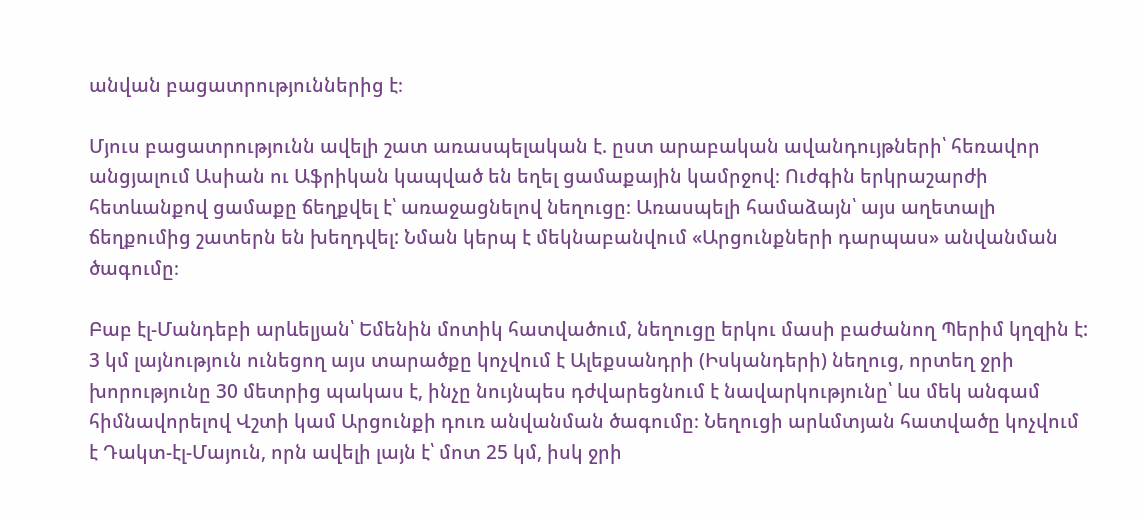անվան բացատրություններից է։

Մյուս բացատրությունն ավելի շատ առասպելական է. ըստ արաբական ավանդույթների՝ հեռավոր անցյալում Ասիան ու Աֆրիկան կապված են եղել ցամաքային կամրջով։ Ուժգին երկրաշարժի հետևանքով ցամաքը ճեղքվել է՝ առաջացնելով նեղուցը։ Առասպելի համաձայն՝ այս աղետալի ճեղքումից շատերն են խեղդվել: Նման կերպ է մեկնաբանվում «Արցունքների դարպաս» անվանման ծագումը։

Բաբ էլ-Մանդեբի արևելյան՝ Եմենին մոտիկ հատվածում, նեղուցը երկու մասի բաժանող Պերիմ կղզին է: 3 կմ լայնություն ունեցող այս տարածքը կոչվում է Ալեքսանդրի (Իսկանդերի) նեղուց, որտեղ ջրի խորությունը 30 մետրից պակաս է, ինչը նույնպես դժվարեցնում է նավարկությունը՝ ևս մեկ անգամ հիմնավորելով Վշտի կամ Արցունքի դուռ անվանման ծագումը։ Նեղուցի արևմտյան հատվածը կոչվում է Դակտ-էլ-Մայուն, որն ավելի լայն է՝ մոտ 25 կմ, իսկ ջրի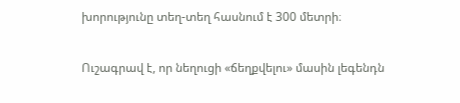խորությունը տեղ-տեղ հասնում է 300 մետրի։

Ուշագրավ է, որ նեղուցի «ճեղքվելու» մասին լեգենդն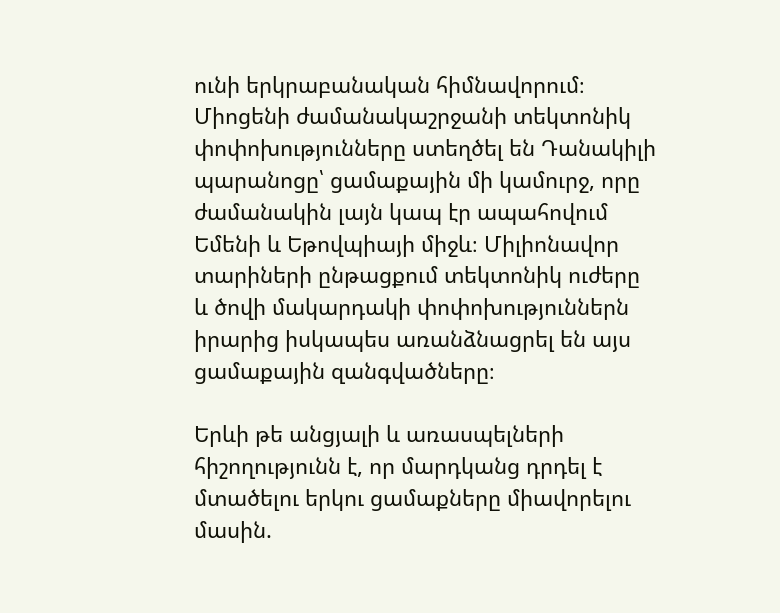ունի երկրաբանական հիմնավորում։ Միոցենի ժամանակաշրջանի տեկտոնիկ փոփոխությունները ստեղծել են Դանակիլի պարանոցը՝ ցամաքային մի կամուրջ, որը ժամանակին լայն կապ էր ապահովում Եմենի և Եթովպիայի միջև։ Միլիոնավոր տարիների ընթացքում տեկտոնիկ ուժերը և ծովի մակարդակի փոփոխություններն իրարից իսկապես առանձնացրել են այս ցամաքային զանգվածները։

Երևի թե անցյալի և առասպելների հիշողությունն է, որ մարդկանց դրդել է մտածելու երկու ցամաքները միավորելու մասին.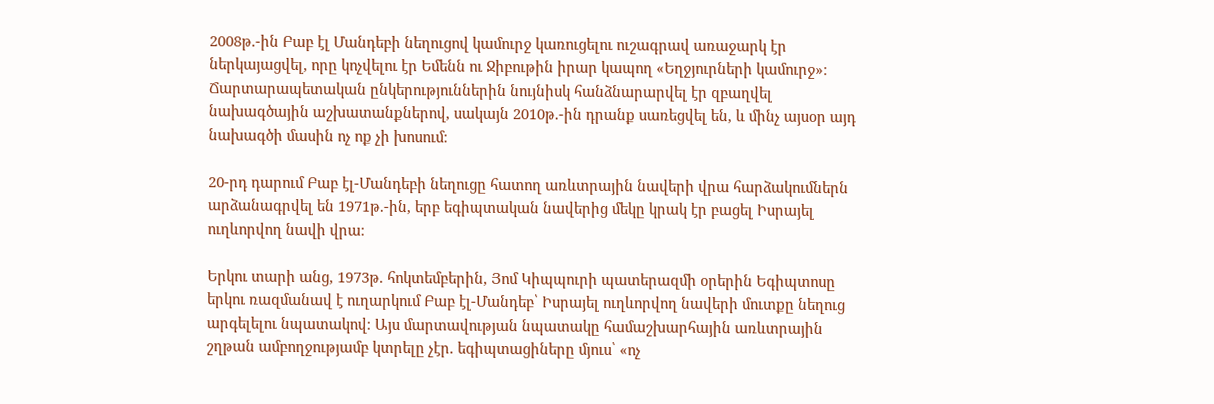2008թ.-ին Բաբ էլ Մանդեբի նեղուցով կամուրջ կառուցելու ուշագրավ առաջարկ էր ներկայացվել, որը կոչվելու էր Եմենն ու Ջիբութին իրար կապող «Եղջյուրների կամուրջ»։ Ճարտարապետական ընկերություններին նույնիսկ հանձնարարվել էր զբաղվել նախագծային աշխատանքներով, սակայն 2010թ.-ին դրանք սառեցվել են, և մինչ այսօր այդ նախագծի մասին ոչ ոք չի խոսում։

20-րդ դարում Բաբ էլ-Մանդեբի նեղուցը հատող առևտրային նավերի վրա հարձակումներն արձանագրվել են 1971թ.-ին, երբ եգիպտական նավերից մեկը կրակ էր բացել Իսրայել ուղևորվող նավի վրա։

Երկու տարի անց, 1973թ. հոկտեմբերին, Յոմ Կիպպուրի պատերազմի օրերին Եգիպտոսը երկու ռազմանավ է ուղարկում Բաբ էլ-Մանդեբ՝ Իսրայել ուղևորվող նավերի մուտքը նեղուց արգելելու նպատակով։ Այս մարտավության նպատակը համաշխարհային առևտրային շղթան ամբողջությամբ կտրելը չէր. եգիպտացիները մյուս՝ «ոչ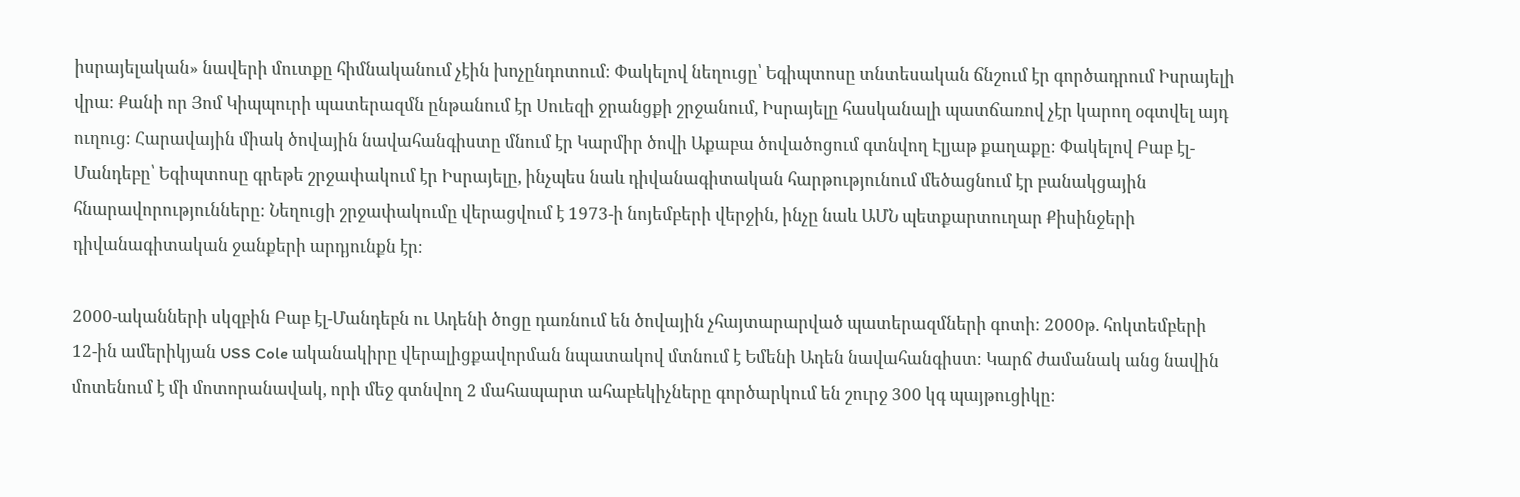իսրայելական» նավերի մուտքը հիմնականում չէին խոչընդոտում։ Փակելով նեղուցը՝ Եգիպտոսը տնտեսական ճնշում էր գործադրում Իսրայելի վրա։ Քանի որ Յոմ Կիպպուրի պատերազմն ընթանում էր Սուեզի ջրանցքի շրջանում, Իսրայելը հասկանալի պատճառով չէր կարող օգտվել այդ ուղուց։ Հարավային միակ ծովային նավահանգիստը մնում էր Կարմիր ծովի Աքաբա ծովածոցում գտնվող Էլյաթ քաղաքը։ Փակելով Բաբ էլ-Մանդեբը՝ Եգիպտոսը գրեթե շրջափակում էր Իսրայելը, ինչպես նաև դիվանագիտական հարթությունում մեծացնում էր բանակցային հնարավորությունները։ Նեղուցի շրջափակումը վերացվում է 1973-ի նոյեմբերի վերջին, ինչը նաև ԱՄՆ պետքարտուղար Քիսինջերի դիվանագիտական ջանքերի արդյունքն էր։

2000-ականների սկզբին Բաբ էլ-Մանդեբն ու Ադենի ծոցը դառնում են ծովային չհայտարարված պատերազմների գոտի։ 2000թ. հոկտեմբերի 12-ին ամերիկյան USS Cole ականակիրը վերալիցքավորման նպատակով մտնում է Եմենի Ադեն նավահանգիստ։ Կարճ ժամանակ անց նավին մոտենում է մի մոտորանավակ, որի մեջ գտնվող 2 մահապարտ ահաբեկիչները գործարկում են շուրջ 300 կգ պայթուցիկը։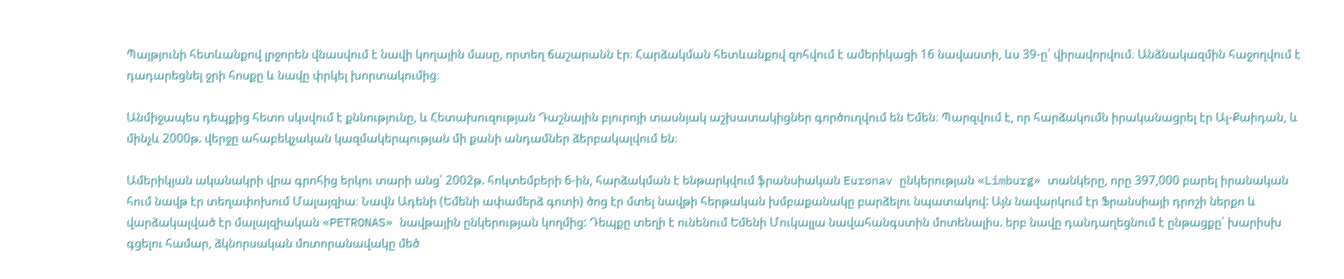Պայթյունի հետևանքով լրջորեն վնասվում է նավի կողային մասը, որտեղ ճաշարանն էր։ Հարձակման հետևանքով զոհվում է ամերիկացի 16 նավաստի, ևս 39-ը՝ վիրավորվում։ Անձնակազմին հաջողվում է դադարեցնել ջրի հոսքը և նավը փրկել խորտակումից։

Անմիջապես դեպքից հետո սկսվում է քննությունը, և Հետախուզության Դաշնային բյուրոյի տասնյակ աշխատակիցներ գործուղվում են Եմեն։ Պարզվում է, որ հարձակումն իրականացրել էր Ալ-Քաիդան, և մինչև 2000թ. վերջը ահաբեկչական կազմակերպության մի քանի անդամներ ձերբակալվում են։

Ամերիկյան ականակրի վրա գրոհից երկու տարի անց՝ 2002թ. հոկտեմբերի 6-ին, հարձակման է ենթարկվում ֆրանսիական Euronav ընկերության «Limburg» տանկերը, որը 397,000 բարել իրանական հում նավթ էր տեղափոխում Մալայզիա։ Նավն Ադենի (Եմենի ափամերձ գոտի) ծոց էր մտել նավթի հերթական խմբաքանակը բարձելու նպատակով: Այն նավարկում էր Ֆրանսիայի դրոշի ներքո և վարձակալված էր մալայզիական «PETRONAS» նավթային ընկերության կողմից: Դեպքը տեղի է ունենում Եմենի Մուկալլա նավահանգստին մոտենալիս. երբ նավը դանդաղեցնում է ընթացքը՝ խարիսխ գցելու համար, ձկնորսական մոտորանավակը մեծ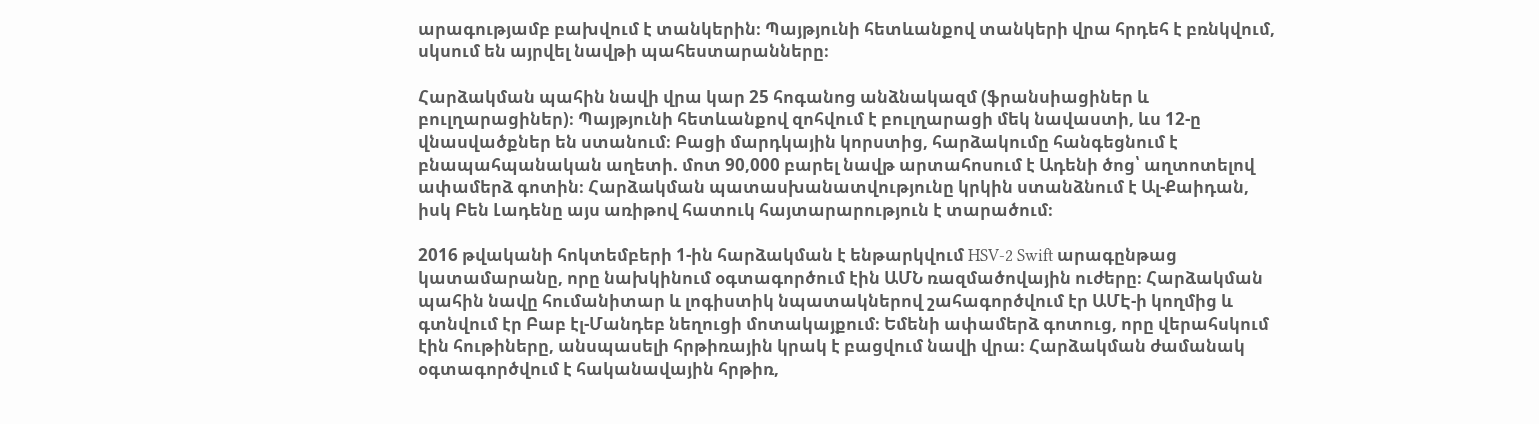արագությամբ բախվում է տանկերին։ Պայթյունի հետևանքով տանկերի վրա հրդեհ է բռնկվում, սկսում են այրվել նավթի պահեստարանները։

Հարձակման պահին նավի վրա կար 25 հոգանոց անձնակազմ (ֆրանսիացիներ և բուլղարացիներ)։ Պայթյունի հետևանքով զոհվում է բուլղարացի մեկ նավաստի, ևս 12-ը վնասվածքներ են ստանում։ Բացի մարդկային կորստից, հարձակումը հանգեցնում է բնապահպանական աղետի. մոտ 90,000 բարել նավթ արտահոսում է Ադենի ծոց՝ աղտոտելով ափամերձ գոտին։ Հարձակման պատասխանատվությունը կրկին ստանձնում է Ալ-Քաիդան, իսկ Բեն Լադենը այս առիթով հատուկ հայտարարություն է տարածում։

2016 թվականի հոկտեմբերի 1-ին հարձակման է ենթարկվում HSV-2 Swift արագընթաց կատամարանը, որը նախկինում օգտագործում էին ԱՄՆ ռազմածովային ուժերը։ Հարձակման պահին նավը հումանիտար և լոգիստիկ նպատակներով շահագործվում էր ԱՄԷ-ի կողմից և գտնվում էր Բաբ էլ-Մանդեբ նեղուցի մոտակայքում։ Եմենի ափամերձ գոտուց, որը վերահսկում էին հութիները, անսպասելի հրթիռային կրակ է բացվում նավի վրա։ Հարձակման ժամանակ օգտագործվում է հականավային հրթիռ,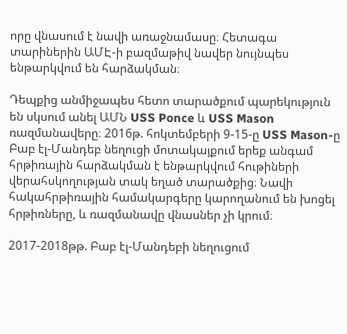որը վնասում է նավի առաջնամասը։ Հետագա տարիներին ԱՄԷ-ի բազմաթիվ նավեր նույնպես ենթարկվում են հարձակման։

Դեպքից անմիջապես հետո տարածքում պարեկություն են սկսում անել ԱՄՆ USS Ponce և USS Mason ռազմանավերը։ 2016թ. հոկտեմբերի 9-15-ը USS Mason-ը Բաբ էլ-Մանդեբ նեղուցի մոտակայքում երեք անգամ հրթիռային հարձակման է ենթարկվում հութիների վերահսկողության տակ եղած տարածքից։ Նավի հակահրթիռային համակարգերը կարողանում են խոցել հրթիռները, և ռազմանավը վնասներ չի կրում։

2017-2018թթ. Բաբ էլ-Մանդեբի նեղուցում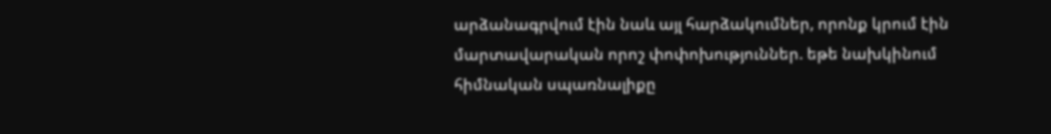արձանագրվում էին նաև այլ հարձակումներ, որոնք կրում էին մարտավարական որոշ փոփոխություններ. եթե նախկինում հիմնական սպառնալիքը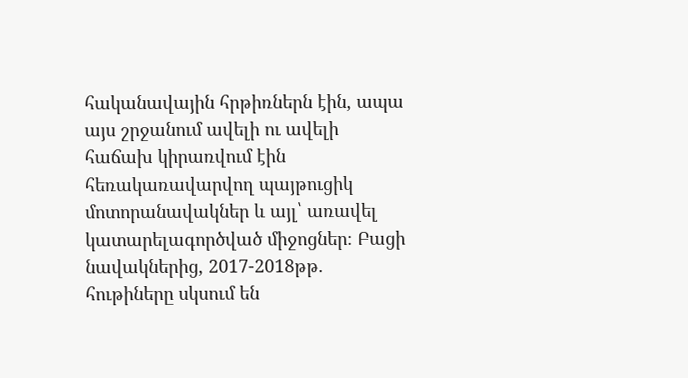հականավային հրթիռներն էին, ապա այս շրջանում ավելի ու ավելի հաճախ կիրառվում էին հեռակառավարվող պայթուցիկ մոտորանավակներ և այլ՝ առավել կատարելագործված միջոցներ։ Բացի նավակներից, 2017-2018թթ. հութիները սկսում են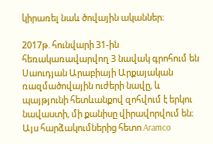կիրառել նաև ծովային ականներ։

2017թ. հունվարի 31-ին հեռակառավարվող 3 նավակ գրոհում են Սաուդյան Արաբիայի Արքայական ռազմածովային ուժերի նավը, և պայթյունի հետևանքով զոհվում է երկու նավաստի, մի քանիսը վիրավորվում են։ Այս հարձակումներից հետո Aramco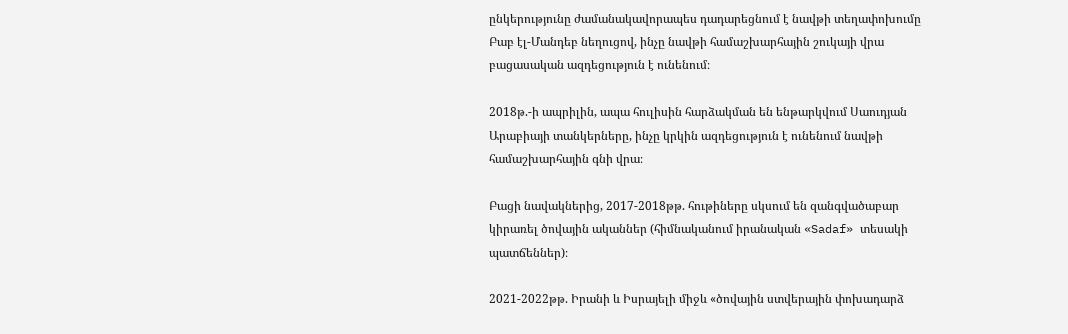ընկերությունը ժամանակավորապես դադարեցնում է նավթի տեղափոխումը Բաբ էլ-Մանդեբ նեղուցով, ինչը նավթի համաշխարհային շուկայի վրա բացասական ազդեցություն է ունենում։

2018թ.-ի ապրիլին, ապա հուլիսին հարձակման են ենթարկվում Սաուդյան Արաբիայի տանկերները, ինչը կրկին ազդեցություն է ունենում նավթի համաշխարհային գնի վրա։

Բացի նավակներից, 2017-2018թթ. հութիները սկսում են զանգվածաբար կիրառել ծովային ականներ (հիմնականում իրանական «Sadaf» տեսակի պատճեններ)։

2021-2022թթ. Իրանի և Իսրայելի միջև «ծովային ստվերային փոխադարձ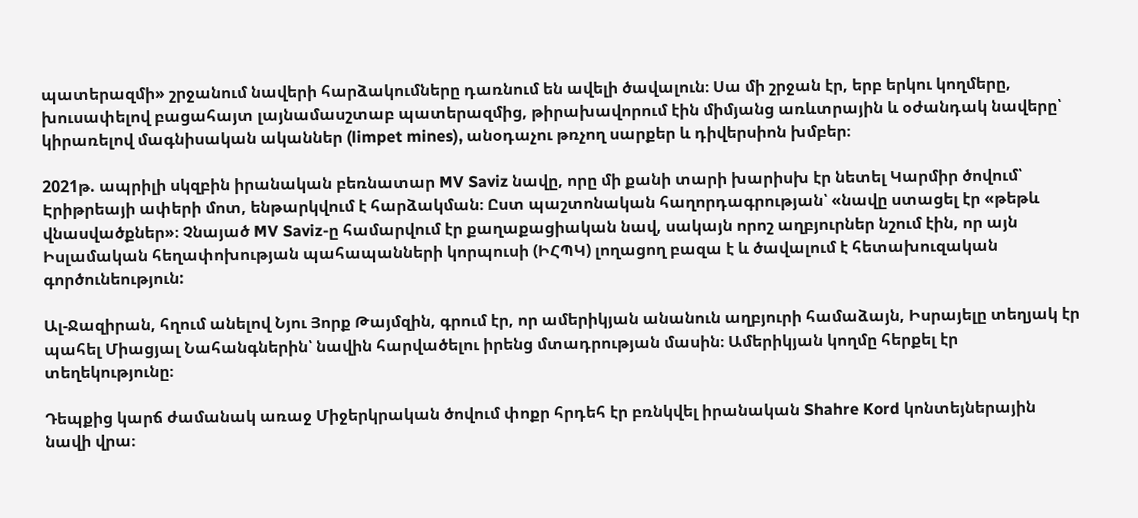պատերազմի» շրջանում նավերի հարձակումները դառնում են ավելի ծավալուն։ Սա մի շրջան էր, երբ երկու կողմերը, խուսափելով բացահայտ լայնամասշտաբ պատերազմից, թիրախավորում էին միմյանց առևտրային և օժանդակ նավերը՝ կիրառելով մագնիսական ականներ (limpet mines), անօդաչու թռչող սարքեր և դիվերսիոն խմբեր։

2021թ. ապրիլի սկզբին իրանական բեռնատար MV Saviz նավը, որը մի քանի տարի խարիսխ էր նետել Կարմիր ծովում՝ Էրիթրեայի ափերի մոտ, ենթարկվում է հարձակման։ Ըստ պաշտոնական հաղորդագրության՝ «նավը ստացել էր «թեթև վնասվածքներ»։ Չնայած MV Saviz-ը համարվում էր քաղաքացիական նավ, սակայն որոշ աղբյուրներ նշում էին, որ այն Իսլամական հեղափոխության պահապանների կորպուսի (ԻՀՊԿ) լողացող բազա է և ծավալում է հետախուզական գործունեություն:

Ալ-Ջազիրան, հղում անելով Նյու Յորք Թայմզին, գրում էր, որ ամերիկյան անանուն աղբյուրի համաձայն, Իսրայելը տեղյակ էր պահել Միացյալ Նահանգներին՝ նավին հարվածելու իրենց մտադրության մասին։ Ամերիկյան կողմը հերքել էր տեղեկությունը։

Դեպքից կարճ ժամանակ առաջ Միջերկրական ծովում փոքր հրդեհ էր բռնկվել իրանական Shahre Kord կոնտեյներային նավի վրա։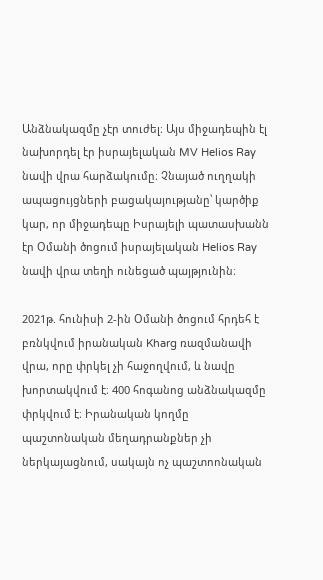Անձնակազմը չէր տուժել։ Այս միջադեպին էլ նախորդել էր իսրայելական MV Helios Ray նավի վրա հարձակումը։ Չնայած ուղղակի ապացույցների բացակայությանը՝ կարծիք կար, որ միջադեպը Իսրայելի պատասխանն էր Օմանի ծոցում իսրայելական Helios Ray նավի վրա տեղի ունեցած պայթյունին։

2021թ. հունիսի 2-ին Օմանի ծոցում հրդեհ է բռնկվում իրանական Kharg ռազմանավի վրա, որը փրկել չի հաջողվում, և նավը խորտակվում է։ 400 հոգանոց անձնակազմը փրկվում է։ Իրանական կողմը պաշտոնական մեղադրանքներ չի ներկայացնում, սակայն ոչ պաշտոոնական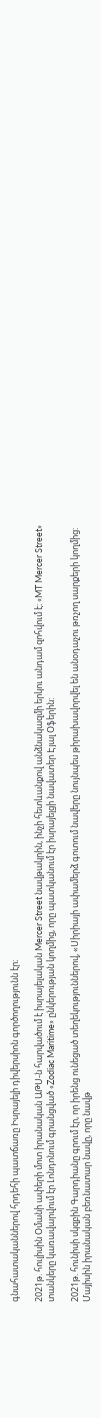գնահատականներով հրդեհի պատճառը Իսրայելի դիվերսիոն գործողությունն էր։

2021թ. հուլիսին Օմանի ափերի մոտ իրանական ԱԹՍ-ն հարվածում է իսրայելական Mercer Street նավթակրին, ինչի հետևանքով անձնակազմի երկու անդամ զոհվում է։ «MT Mercer Street» տանկերը կառավարվում էր Լոնդոնում գրանցված «Zodiac Maritime» ընկերության կողմից, որը պատկանում էր իսրայելցի նավատեր Էյալ Օֆերին:

2021թ. հունիսի սկզբին Գարդիանը գրում էր, որ իրենց ունեցած տեղեկություններով, «Սիրիայի ափամերձ գոտում նավերը նույնպես թիրախավորվել են անօդաչու թռչող սարքերի կողմից: Մայիսին իրանական բեռնատար նավը, որը նավթ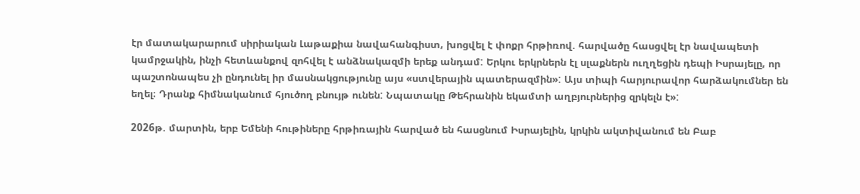էր մատակարարում սիրիական Լաթաքիա նավահանգիստ, խոցվել է փոքր հրթիռով. հարվածը հասցվել էր նավապետի կամրջակին, ինչի հետևանքով զոհվել է անձնակազմի երեք անդամ: Երկու երկրներն էլ սլաքներն ուղղեցին դեպի Իսրայելը, որ պաշտոնապես չի ընդունել իր մասնակցությունը այս «ստվերային պատերազմին»: Այս տիպի հարյուրավոր հարձակումներ են եղել։ Դրանք հիմնականում հյուծող բնույթ ունեն: Նպատակը Թեհրանին եկամտի աղբյուրներից զրկելն է»:

2026թ. մարտին, երբ Եմենի հութիները հրթիռային հարված են հասցնում Իսրայելին, կրկին ակտիվանում են Բաբ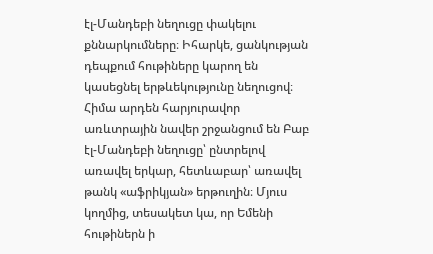էլ-Մանդեբի նեղուցը փակելու քննարկումները։ Իհարկե, ցանկության դեպքում հութիները կարող են կասեցնել երթևեկությունը նեղուցով։ Հիմա արդեն հարյուրավոր առևտրային նավեր շրջանցում են Բաբ էլ-Մանդեբի նեղուցը՝ ընտրելով առավել երկար, հետևաբար՝ առավել թանկ «աֆրիկյան» երթուղին։ Մյուս կողմից, տեսակետ կա, որ Եմենի հութիներն ի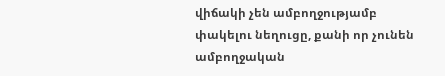վիճակի չեն ամբողջությամբ փակելու նեղուցը, քանի որ չունեն ամբողջական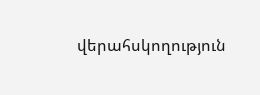վերահսկողություն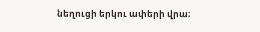նեղուցի երկու ափերի վրա։